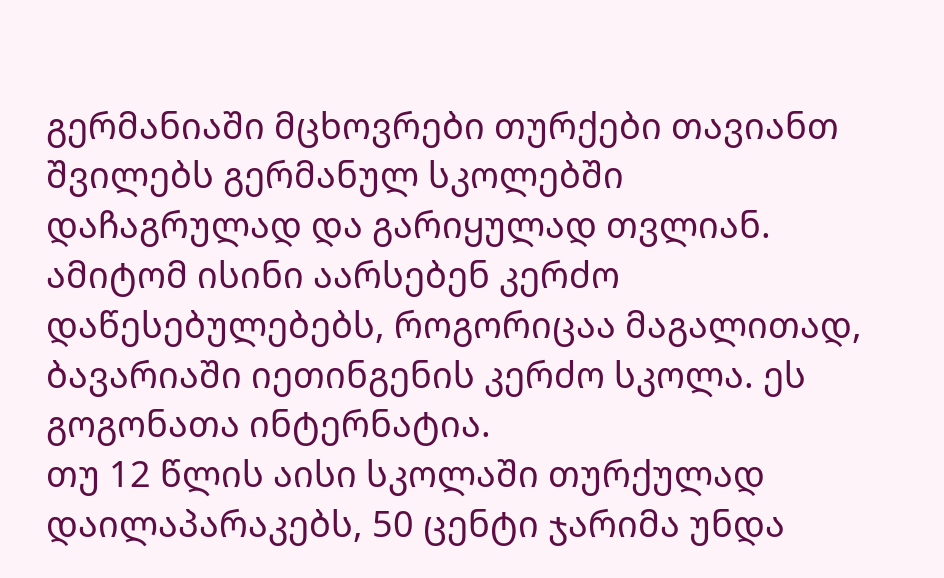გერმანიაში მცხოვრები თურქები თავიანთ შვილებს გერმანულ სკოლებში დაჩაგრულად და გარიყულად თვლიან. ამიტომ ისინი აარსებენ კერძო დაწესებულებებს, როგორიცაა მაგალითად, ბავარიაში იეთინგენის კერძო სკოლა. ეს გოგონათა ინტერნატია.
თუ 12 წლის აისი სკოლაში თურქულად დაილაპარაკებს, 50 ცენტი ჯარიმა უნდა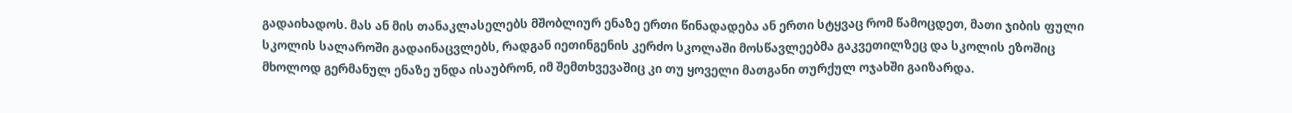გადაიხადოს. მას ან მის თანაკლასელებს მშობლიურ ენაზე ერთი წინადადება ან ერთი სტყვაც რომ წამოცდეთ, მათი ჯიბის ფული სკოლის სალაროში გადაინაცვლებს, რადგან იეთინგენის კერძო სკოლაში მოსწავლეებმა გაკვეთილზეც და სკოლის ეზოშიც მხოლოდ გერმანულ ენაზე უნდა ისაუბრონ, იმ შემთხვევაშიც კი თუ ყოველი მათგანი თურქულ ოჯახში გაიზარდა.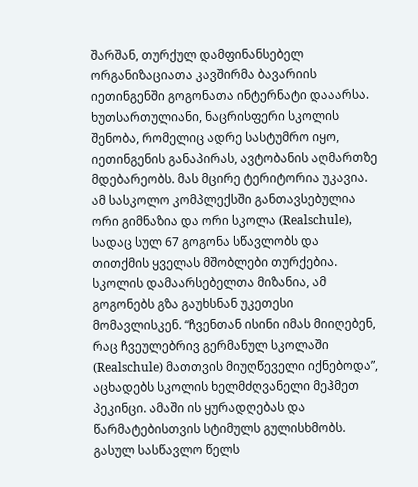შარშან, თურქულ დამფინანსებელ ორგანიზაციათა კავშირმა ბავარიის იეთინგენში გოგონათა ინტერნატი დააარსა. ხუთსართულიანი, ნაცრისფერი სკოლის შენობა, რომელიც ადრე სასტუმრო იყო, იეთინგენის განაპირას, ავტობანის აღმართზე მდებარეობს. მას მცირე ტერიტორია უკავია. ამ სასკოლო კომპლექსში განთავსებულია ორი გიმნაზია და ორი სკოლა (Realschule), სადაც სულ 67 გოგონა სწავლობს და თითქმის ყველას მშობლები თურქებია. სკოლის დამაარსებელთა მიზანია, ამ გოგონებს გზა გაუხსნან უკეთესი მომავლისკენ. “ჩვენთან ისინი იმას მიიღებენ, რაც ჩვეულებრივ გერმანულ სკოლაში (Realschule) მათთვის მიუღწეველი იქნებოდა”, აცხადებს სკოლის ხელმძღვანელი მეჰმეთ პეკინცი. ამაში ის ყურადღებას და წარმატებისთვის სტიმულს გულისხმობს.
გასულ სასწავლო წელს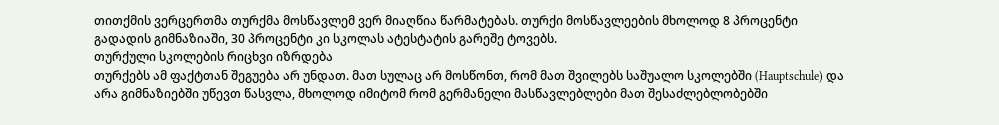თითქმის ვერცერთმა თურქმა მოსწავლემ ვერ მიაღწია წარმატებას. თურქი მოსწავლეების მხოლოდ 8 პროცენტი გადადის გიმნაზიაში, 30 პროცენტი კი სკოლას ატესტატის გარეშე ტოვებს.
თურქული სკოლების რიცხვი იზრდება
თურქებს ამ ფაქტთან შეგუება არ უნდათ. მათ სულაც არ მოსწონთ, რომ მათ შვილებს საშუალო სკოლებში (Hauptschule) და არა გიმნაზიებში უწევთ წასვლა, მხოლოდ იმიტომ რომ გერმანელი მასწავლებლები მათ შესაძლებლობებში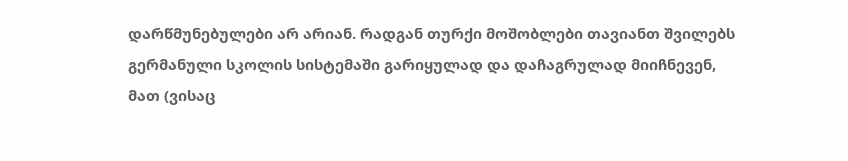დარწმუნებულები არ არიან. რადგან თურქი მოშობლები თავიანთ შვილებს გერმანული სკოლის სისტემაში გარიყულად და დაჩაგრულად მიიჩნევენ, მათ (ვისაც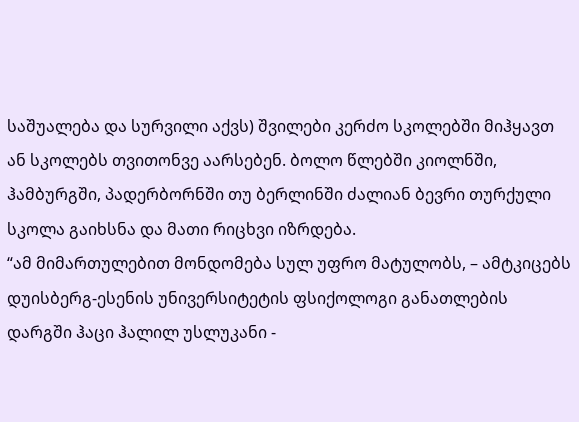საშუალება და სურვილი აქვს) შვილები კერძო სკოლებში მიჰყავთ ან სკოლებს თვითონვე აარსებენ. ბოლო წლებში კიოლნში, ჰამბურგში, პადერბორნში თუ ბერლინში ძალიან ბევრი თურქული სკოლა გაიხსნა და მათი რიცხვი იზრდება.
“ამ მიმართულებით მონდომება სულ უფრო მატულობს, – ამტკიცებს დუისბერგ-ესენის უნივერსიტეტის ფსიქოლოგი განათლების დარგში ჰაცი ჰალილ უსლუკანი -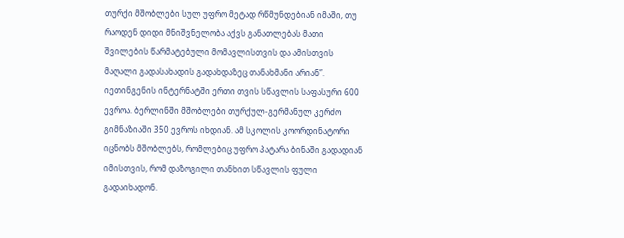თურქი მშობლები სულ უფრო მეტად რწმუნდებიან იმაში, თუ რაოდენ დიდი მნიშვნელობა აქვს განათლებას მათი შვილების წარმატებული მომავლისთვის და ამისთვის მაღალი გადასახადის გადახდაზეც თანახმანი არიან”.
იეთინგენის ინტერნატში ერთი თვის სწავლის საფასური 600 ევროა. ბერლინში მშობლები თურქულ-გერმანულ კერძო გიმნაზიაში 350 ევროს იხდიან. ამ სკოლის კოორდინატორი იცნობს მშობლებს, რომლებიც უფრო პატარა ბინაში გადადიან იმისთვის, რომ დაზოგილი თანხით სწავლის ფული გადაიხადონ.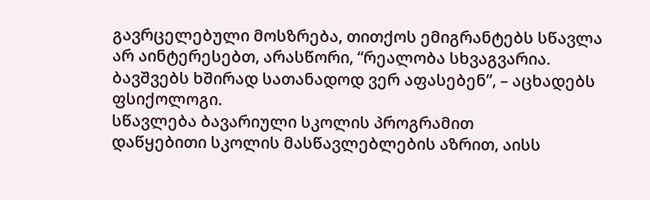გავრცელებული მოსზრება, თითქოს ემიგრანტებს სწავლა არ აინტერესებთ, არასწორი, “რეალობა სხვაგვარია. ბავშვებს ხშირად სათანადოდ ვერ აფასებენ”, – აცხადებს ფსიქოლოგი.
სწავლება ბავარიული სკოლის პროგრამით
დაწყებითი სკოლის მასწავლებლების აზრით, აისს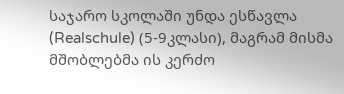საჯარო სკოლაში უნდა ესწავლა (Realschule) (5-9კლასი), მაგრამ მისმა მშობლებმა ის კერძო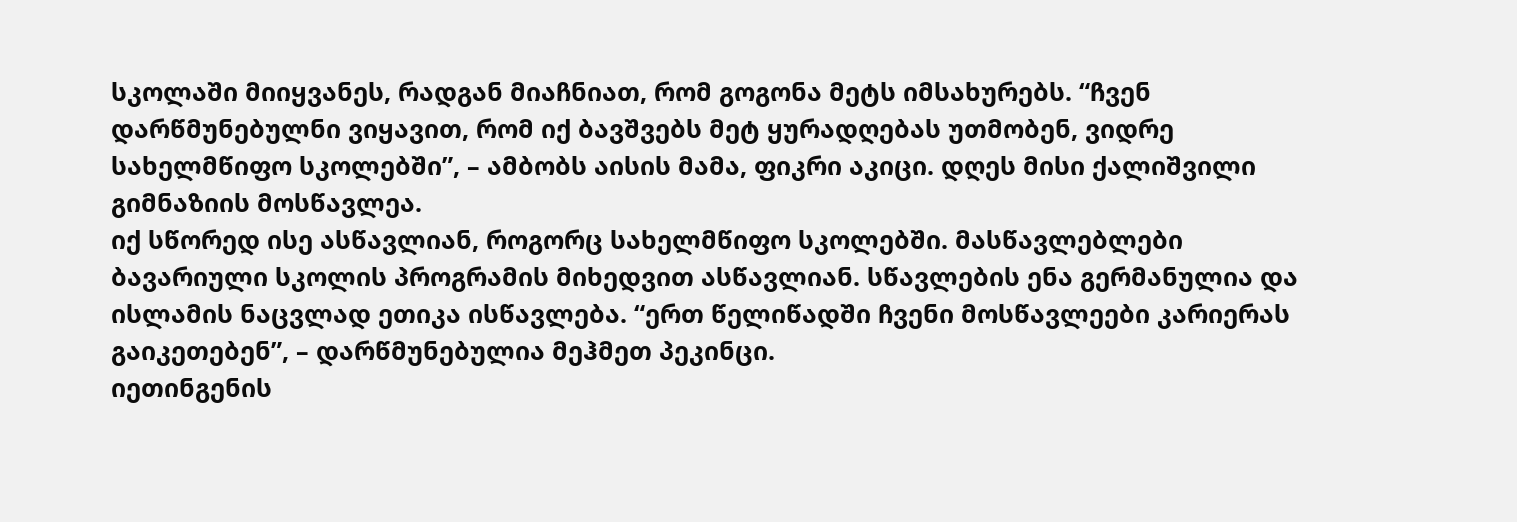სკოლაში მიიყვანეს, რადგან მიაჩნიათ, რომ გოგონა მეტს იმსახურებს. “ჩვენ დარწმუნებულნი ვიყავით, რომ იქ ბავშვებს მეტ ყურადღებას უთმობენ, ვიდრე სახელმწიფო სკოლებში”, – ამბობს აისის მამა, ფიკრი აკიცი. დღეს მისი ქალიშვილი გიმნაზიის მოსწავლეა.
იქ სწორედ ისე ასწავლიან, როგორც სახელმწიფო სკოლებში. მასწავლებლები ბავარიული სკოლის პროგრამის მიხედვით ასწავლიან. სწავლების ენა გერმანულია და ისლამის ნაცვლად ეთიკა ისწავლება. “ერთ წელიწადში ჩვენი მოსწავლეები კარიერას გაიკეთებენ”, – დარწმუნებულია მეჰმეთ პეკინცი.
იეთინგენის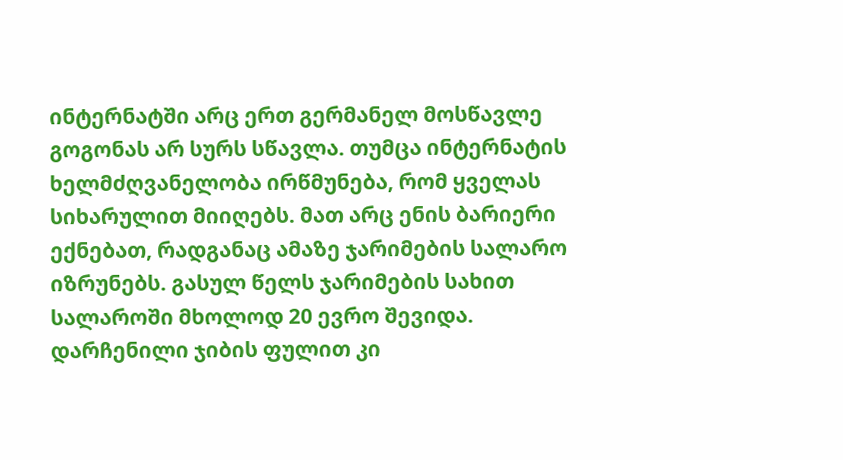ინტერნატში არც ერთ გერმანელ მოსწავლე გოგონას არ სურს სწავლა. თუმცა ინტერნატის ხელმძღვანელობა ირწმუნება, რომ ყველას სიხარულით მიიღებს. მათ არც ენის ბარიერი ექნებათ, რადგანაც ამაზე ჯარიმების სალარო იზრუნებს. გასულ წელს ჯარიმების სახით სალაროში მხოლოდ 20 ევრო შევიდა. დარჩენილი ჯიბის ფულით კი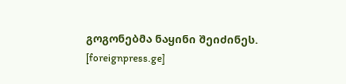გოგონებმა ნაყინი შეიძინეს.
[foreignpress.ge]